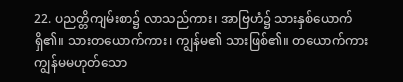22. ပညတ္တိကျမ်းစာ၌ လာသည်ကား၊ အာဗြဟံ၌ သားနှစ်ယောက်ရှိ၏။ သားတယောက်ကား၊ ကျွန်မ၏ သားဖြစ်၏။ တယောက်ကား ကျွန်မမဟုတ်သော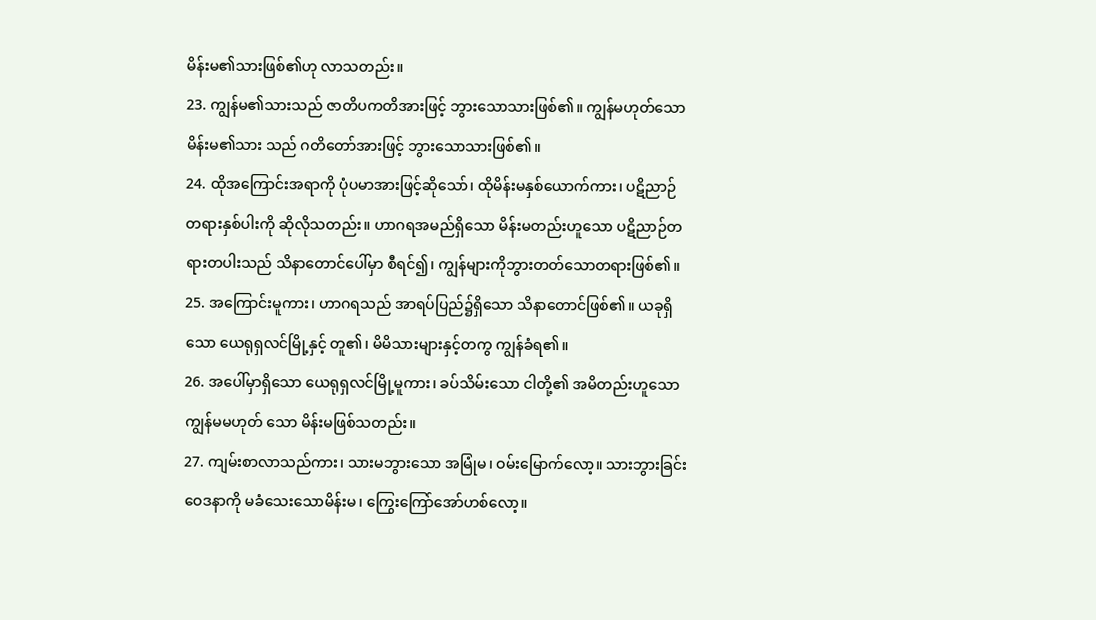မိန်းမ၏သားဖြစ်၏ဟု လာသတည်း။
23. ကျွန်မ၏သားသည် ဇာတိပကတိအားဖြင့် ဘွားသောသားဖြစ်၏။ ကျွန်မဟုတ်သော မိန်းမ၏သား သည် ဂတိတော်အားဖြင့် ဘွားသောသားဖြစ်၏။
24. ထိုအကြောင်းအရာကို ပုံပမာအားဖြင့်ဆိုသော်၊ ထိုမိန်းမနှစ်ယောက်ကား၊ ပဋိညာဉ်တရားနှစ်ပါးကို ဆိုလိုသတည်း။ ဟာဂရအမည်ရှိသော မိန်းမတည်းဟူသော ပဋိညာဉ်တရားတပါးသည် သိနာတောင်ပေါ်မှာ စီရင်၍၊ ကျွန်များကိုဘွားတတ်သောတရားဖြစ်၏။
25. အကြောင်းမူကား၊ ဟာဂရသည် အာရပ်ပြည်၌ရှိသော သိနာတောင်ဖြစ်၏။ ယခုရှိသော ယေရုရှလင်မြို့နှင့် တူ၏၊ မိမိသားများနှင့်တကွ ကျွန်ခံရ၏။
26. အပေါ်မှာရှိသော ယေရုရှလင်မြို့မူကား၊ ခပ်သိမ်းသော ငါတို့၏ အမိတည်းဟူသော ကျွန်မမဟုတ် သော မိန်းမဖြစ်သတည်း။
27. ကျမ်းစာလာသည်ကား၊ သားမဘွားသော အမြုံမ၊ ဝမ်းမြောက်လော့။ သားဘွားခြင်းဝေဒနာကို မခံသေးသောမိန်းမ၊ ကြွေးကြော်အော်ဟစ်လော့။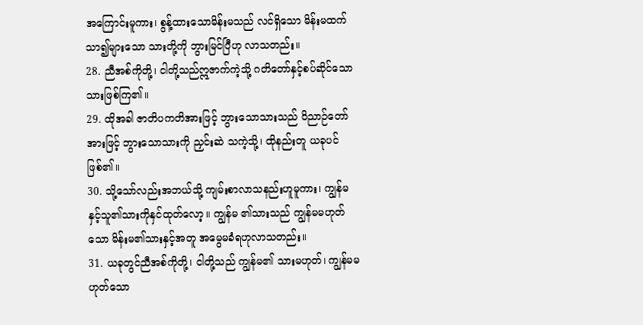အကြောင်းမူကား၊ စွန့်ထားသောမိန်းမသည် လင်ရှိသော မိန်းမထက် သာ၍များသော သားတို့ကို ဘွားမြင်ပြီဟု လာသတည်း။
28. ညီအစ်ကိုတို့၊ ငါတို့သည်ဣဇာက်ကဲ့သို့ ဂတိတော်နှင့်စပ်ဆိုင်သော သားဖြစ်ကြ၏။
29. ထိုအခါ ဇာတိပကတိအားဖြင့် ဘွားသောသားသည် ဝိညာဉ်တော်အားဖြင့် ဘွားသောသားကို ညှင်းဆဲ သကဲ့သို့၊ ထိုနည်းတူ ယခုပင်ဖြစ်၏။
30. သို့သော်လည်းအဘယ်သို့ ကျမ်းစာလာသနည်းဟူမူကား၊ ကျွန်မနှင့်သူ၏သားကိုနှင်ထုတ်လော့။ ကျွန်မ ၏သားသည် ကျွန်မမဟုတ်သော မိန်းမ၏သားနှင့်အတူ အမွေမခံရဟုလာသတည်း။
31. ယခုတွင်ညီအစ်ကိုတို့၊ ငါတို့သည် ကျွန်မ၏ သားမဟုတ်၊ ကျွန်မမဟုတ်သော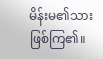မိန်းမ၏သားဖြစ်ကြ၏။